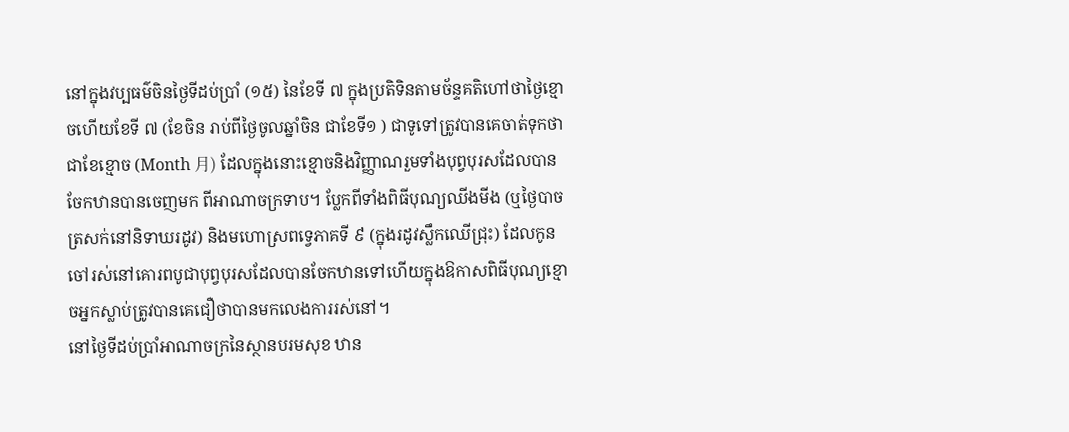នៅក្នុងវប្បធម៌ចិនថ្ងៃទីដប់ប្រាំ (១៥) នៃខែទី ៧ ក្នុងប្រតិទិនតាមច័ន្ទគតិហៅថាថ្ងៃខ្មោចហើយខែទី ៧ (ខែចិន រាប់ពីថ្ងៃចូលឆ្នាំចិន ជាខែទី១ ) ជាទូទៅត្រូវបានគេចាត់ទុកថាជាខែខ្មោច (Month 月) ដែលក្នុងនោះខ្មោចនិងវិញ្ញាណរួមទាំងបុព្វបុរសដែលបានចែកឋានបានចេញមក ពីអាណាចក្រទាប។ ប្លែកពីទាំងពិធីបុណ្យឈីងមីង (ឬថ្ងៃបាចត្រសក់នៅនិទាឃរដូវ) និងមហោស្រពទ្វេភាគទី ៩ (ក្នុងរដូវស្លឹកឈើជ្រុះ) ដែលកូនចៅរស់នៅគោរពបូជាបុព្វបុរសដែលបានចែកឋានទៅហើយក្នុងឱកាសពិធីបុណ្យខ្មោចអ្នកស្លាប់ត្រូវបានគេជឿថាបានមកលេងការរស់នៅ។
នៅថ្ងៃទីដប់ប្រាំអាណាចក្រនៃស្ថានបរមសុខ ឋាន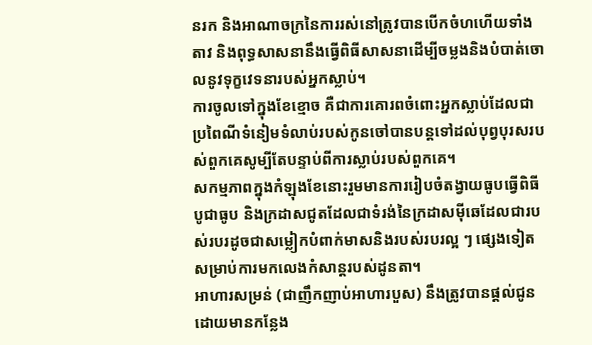នរក និងអាណាចក្រនៃការរស់នៅត្រូវបានបើកចំហហើយទាំងតាវ និងពុទ្ធសាសនានឹងធ្វើពិធីសាសនាដើម្បីចម្លងនិងបំបាត់ចោលនូវទុក្ខវេទនារបស់អ្នកស្លាប់។
ការចូលទៅក្នុងខែខ្មោច គឺជាការគោរពចំពោះអ្នកស្លាប់ដែលជាប្រពៃណីទំនៀមទំលាប់របស់កូនចៅបានបន្តទៅដល់បុព្វបុរសរបស់ពួកគេសូម្បីតែបន្ទាប់ពីការស្លាប់របស់ពួកគេ។
សកម្មភាពក្នុងកំឡុងខែនោះរួមមានការរៀបចំតង្វាយធូបធ្វើពិធីបូជាធូប និងក្រដាសជូតដែលជាទំរង់នៃក្រដាសម៉ីឆេដែលជារបស់របរដូចជាសម្លៀកបំពាក់មាសនិងរបស់របរល្អ ៗ ផ្សេងទៀតសម្រាប់ការមកលេងកំសាន្តរបស់ដូនតា។
អាហារសម្រន់ (ជាញឹកញាប់អាហារបួស) នឹងត្រូវបានផ្តល់ជូនដោយមានកន្លែង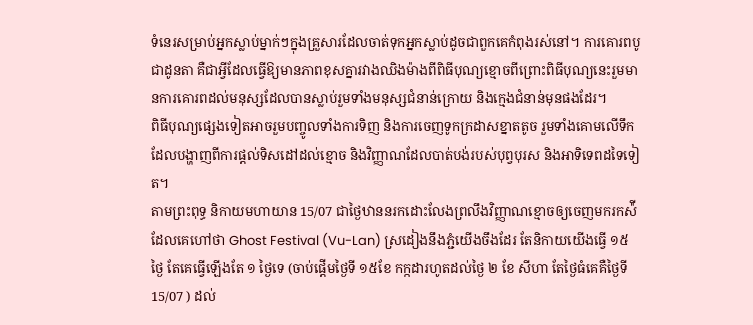ទំនេរសម្រាប់អ្នកស្លាប់ម្នាក់ៗក្នុងគ្រួសារដែលចាត់ទុកអ្នកស្លាប់ដូចជាពួកគេកំពុងរស់នៅ។ ការគោរពបូជាដូនតា គឺជាអ្វីដែលធ្វើឱ្យមានភាពខុសគ្នារវាងឈិងម៉ាងពីពិធីបុណ្យខ្មោចពីព្រោះពិធីបុណ្យនេះរួមមានការគោរពដល់មនុស្សដែលបានស្លាប់រួមទាំងមនុស្សជំនាន់ក្រោយ និងក្មេងជំនាន់មុនផងដែរ។
ពិធីបុណ្យផ្សេងទៀតអាចរួមបញ្ចូលទាំងការទិញ និងការចេញទូកក្រដាសខ្នាតតូច រួមទាំងគោមលើទឹកដែលបង្ហាញពីការផ្តល់ទិសដៅដល់ខ្មោច និងវិញ្ញាណដែលបាត់បង់របស់បុព្វបុរស និងអាទិទេពដទៃទៀត។
តាមព្រះពុទ្ធ និកាយមហាយាន 15/07 ជាថ្ងៃឋាននរកដោះលែងព្រលឹងវិញ្ញាណខ្មោចឲ្យចេញមករកស៉ី ដែលគេហៅថា Ghost Festival (Vu-Lan) ស្រដៀងនឹងភ្ជំយើងចឹងដែរ តែនិកាយយើងធ្វើ ១៥ ថ្ងៃ តែគេធ្វើឡើងតែ ១ ថ្ងៃទេ (ចាប់ផ្ដើមថ្ងៃទី ១៥ខែ កក្កដារហូតដល់ថ្ងៃ ២ ខែ សីហា តែថ្ងៃធំគេគឺថ្ងៃទី 15/07 ) ដល់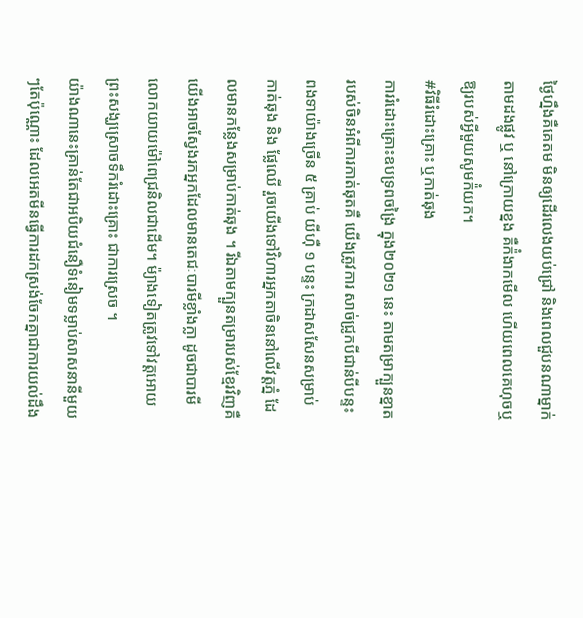ថ្ងៃហ្នឹងគឺគេតម មិនឲ្យដើរលេងយប់ជ្រៅ និងពេលជួបនណាម្នាក់តាមដងផ្លូវ ឬ នៅក្រោយខ្នង គឺក៉ំងាកមើល ហើយពេលគេហុចឬឱ្យរបស់អ្វីមួយសូមក៉ំយក។
#វិធីរំដោះគ្រោះ ឬកាត់ឆុង
ការរំដោះគ្រោះឧបទ្រពចង្រៃ ក្នុង២០២១ នេះ តាមតម្រាក្បួនខ្នាតរបស់ចិនអំពីការកាត់ឆុតគឺ យើងត្រូវការ សាច់ជ្រូកបីជាន់បីបន្ទះ ពងទាយ៉ាងច្រើន ៥ គ្រាប់ យីហុឺ ១ បន្ទះ ក្រដាសសែនសម្រាប់កាត់ឆុង និង ផ្លែឈើ រួចយើងទៅវិហារអ្នកតាចិននៅលើវត្តភ្នំ ដែលមានកន្លែងសម្រាប់កាត់ឆុង ។ រីឯតាមក្បួនតម្រារបស់ខ្មែរវិញគឺ យើងអាចស្វែងរកអ្នកដែលមានតេជៈបារមីខ្លាំងក្លា ដូចជាបារមីលោកយាយម៉ៅពេជ្រនិលជាដើម។ ម៉្យាងទៀតត្រូវទៅវត្តអោយព្រះសង្ឃស្រោចទឹករំដោះគ្រោះ ជាការស្រេច ។
យ៉ាងណានេះគ្រាន់តែជាអបិយជំនឿទំនៀមទម្លាប់សាសនានីមួយៗតែប៉ុណ្ណោះ ដែលអេតមីនធ្វេីការដកស្រង់ចែកគ្នាជាការយល់ដឹង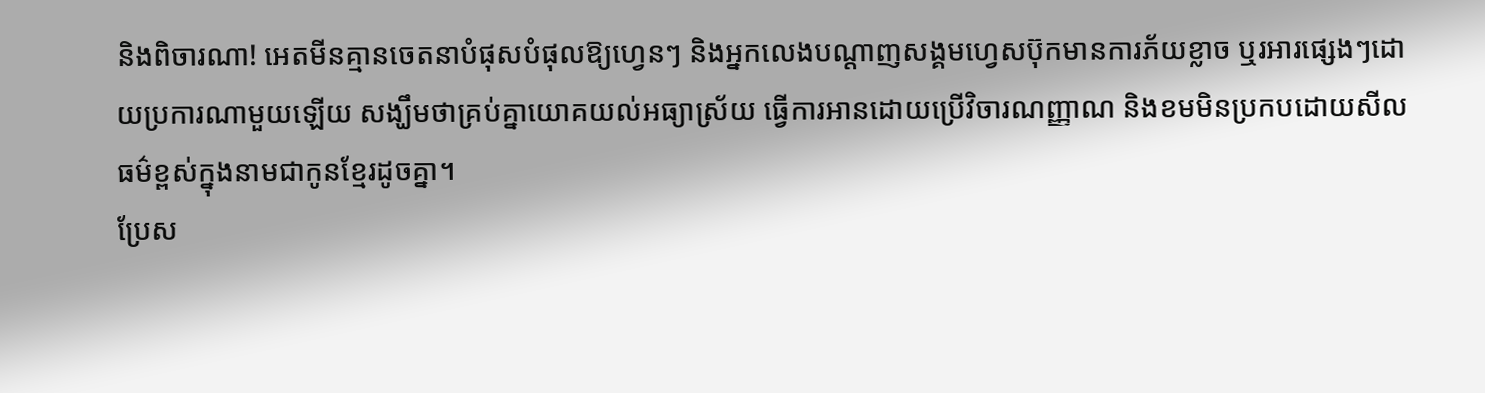និងពិចារណា! អេតមីនគ្មានចេតនាបំផុសបំផុលឱ្យហ្វេនៗ និងអ្នកលេងបណ្តាញសង្គមហ្វេសប៊ុកមានការភ័យខ្លាច ឬរអារផ្សេងៗដោយប្រការណាមួយឡេីយ សង្ឃឹមថាគ្រប់គ្នាយោគយល់អធ្យាស្រ័យ ធ្វេីការអានដោយប្រេីវិចារណញ្ញាណ និងខមមិនប្រកបដោយសីលធម៌ខ្ពស់ក្នុងនាមជាកូនខ្មែរដូចគ្នា។
ប្រែស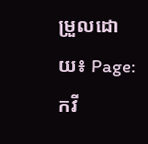ម្រួលដោយ៖ Page: កវី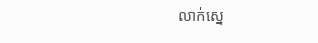លាក់ស្នេ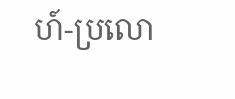ហ៍-ប្រលោ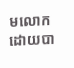មលោក ដោយបា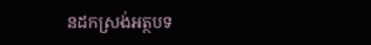នដកស្រង់អត្ថបទ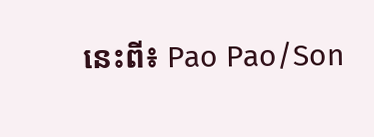នេះពី៖ Pao Pao/Son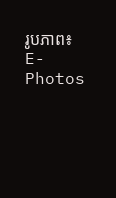រូបភាព៖ E-Photos